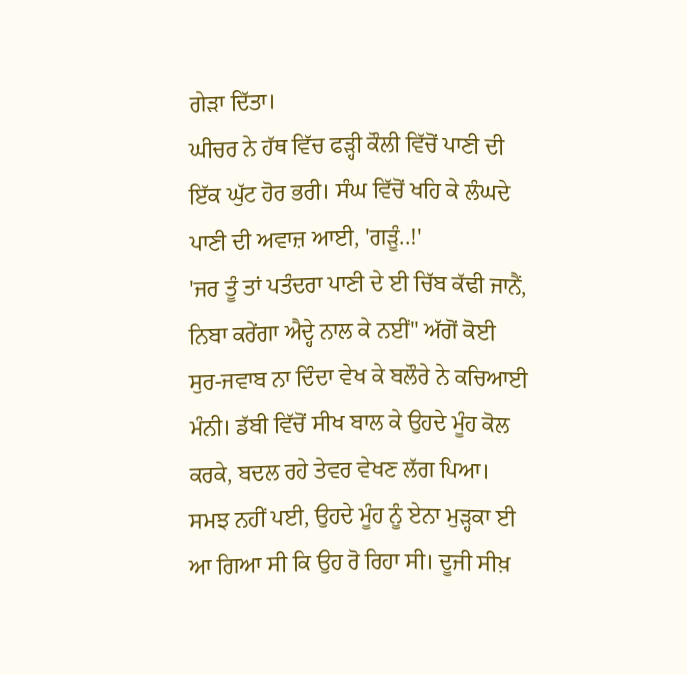ਗੇੜਾ ਦਿੱਤਾ।
ਘੀਚਰ ਨੇ ਹੱਥ ਵਿੱਚ ਫੜ੍ਹੀ ਕੌਲੀ ਵਿੱਚੋਂ ਪਾਣੀ ਦੀ ਇੱਕ ਘੁੱਟ ਹੋਰ ਭਰੀ। ਸੰਘ ਵਿੱਚੋਂ ਖਹਿ ਕੇ ਲੰਘਦੇ ਪਾਣੀ ਦੀ ਅਵਾਜ਼ ਆਈ, 'ਗੜੂੰ..!'
'ਜਰ ਤੂੰ ਤਾਂ ਪਤੰਦਰਾ ਪਾਣੀ ਦੇ ਈ ਚਿੱਬ ਕੱਢੀ ਜਾਨੈਂ, ਨਿਬਾ ਕਰੇਂਗਾ ਐਦ੍ਹੇ ਨਾਲ ਕੇ ਨਈਂ" ਅੱਗੋਂ ਕੋਈ ਸੁਰ-ਜਵਾਬ ਨਾ ਦਿੰਦਾ ਵੇਖ ਕੇ ਬਲੌਰੇ ਨੇ ਕਚਿਆਈ ਮੰਨੀ। ਡੱਬੀ ਵਿੱਚੋਂ ਸੀਖ ਬਾਲ ਕੇ ਉਹਦੇ ਮੂੰਹ ਕੋਲ ਕਰਕੇ, ਬਦਲ ਰਹੇ ਤੇਵਰ ਵੇਖਣ ਲੱਗ ਪਿਆ। ਸਮਝ ਨਹੀਂ ਪਈ, ਉਹਦੇ ਮੂੰਹ ਨੂੰ ਏਨਾ ਮੁੜ੍ਹਕਾ ਈ ਆ ਗਿਆ ਸੀ ਕਿ ਉਹ ਰੋ ਰਿਹਾ ਸੀ। ਦੂਜੀ ਸੀਖ਼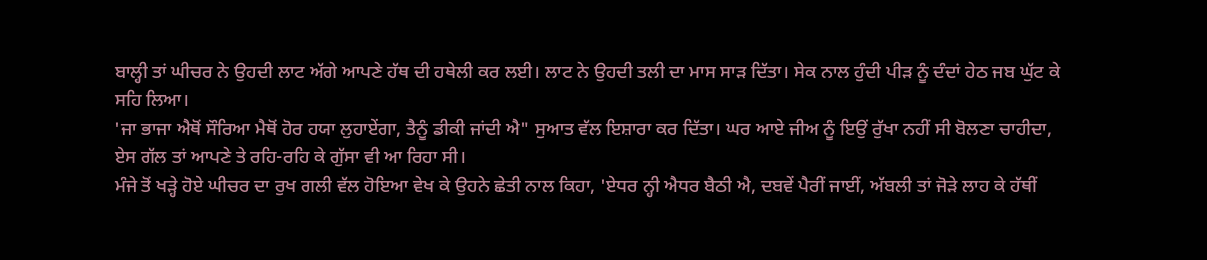ਬਾਲ੍ਹੀ ਤਾਂ ਘੀਚਰ ਨੇ ਉਹਦੀ ਲਾਟ ਅੱਗੇ ਆਪਣੇ ਹੱਥ ਦੀ ਹਥੇਲੀ ਕਰ ਲਈ। ਲਾਟ ਨੇ ਉਹਦੀ ਤਲੀ ਦਾ ਮਾਸ ਸਾੜ ਦਿੱਤਾ। ਸੇਕ ਨਾਲ ਹੁੰਦੀ ਪੀੜ ਨੂੰ ਦੰਦਾਂ ਹੇਠ ਜਬ ਘੁੱਟ ਕੇ ਸਹਿ ਲਿਆ।
'ਜਾ ਭਾਜਾ ਐਥੋਂ ਸੌਰਿਆ ਮੈਥੋਂ ਹੋਰ ਹਯਾ ਲੁਹਾਏਂਗਾ, ਤੈਨੂੰ ਡੀਕੀ ਜਾਂਦੀ ਐ" ਸੁਆਤ ਵੱਲ ਇਸ਼ਾਰਾ ਕਰ ਦਿੱਤਾ। ਘਰ ਆਏ ਜੀਅ ਨੂੰ ਇਉਂ ਰੁੱਖਾ ਨਹੀਂ ਸੀ ਬੋਲਣਾ ਚਾਹੀਦਾ, ਏਸ ਗੱਲ ਤਾਂ ਆਪਣੇ ਤੇ ਰਹਿ-ਰਹਿ ਕੇ ਗੁੱਸਾ ਵੀ ਆ ਰਿਹਾ ਸੀ।
ਮੰਜੇ ਤੋਂ ਖੜ੍ਹੇ ਹੋਏ ਘੀਚਰ ਦਾ ਰੁਖ ਗਲੀ ਵੱਲ ਹੋਇਆ ਵੇਖ ਕੇ ਉਹਨੇ ਛੇਤੀ ਨਾਲ ਕਿਹਾ, 'ਏਧਰ ਨ੍ਹੀ ਐਧਰ ਬੈਠੀ ਐ, ਦਬਵੇਂ ਪੈਰੀਂ ਜਾਈਂ, ਅੱਬਲੀ ਤਾਂ ਜੋੜੇ ਲਾਹ ਕੇ ਹੱਥੀਂ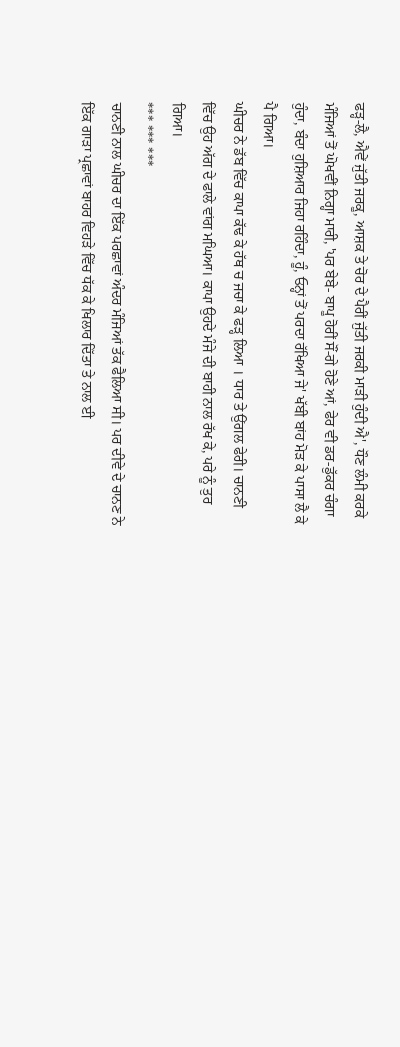ਫੜ੍ਹ-ਲੈ, ਐਵੇਂ ਜੁੱਤੀ ਜਰਕੂ, ਆਸ਼ਕ ਤੇ ਚੋਰ ਦੇ ਪੈਰੀਂ ਜੁੱਤੀ ਜਰਕੀ ਮਾੜੀ ਹੁੰਦੀ ਐ', ਧੌਣ ਲੰਮੀ ਕਰਕੇ ਮੰਜਿਆਂ ਤੋਂ ਘੋਖਵੀਂ ਨਿਗ੍ਹਾ ਮਾਰੀ, 'ਪਰ ਬੇਬੇ- ਬਾਪੂ ਹੋਰੀਂ ਸੌਂ-ਗੇ ਹੋਣੇ ਆਂ, ਫੇਰ ਵੀ ਡਰ-ਡੁੱਕਰ ਚੰਗਾ ਹੁੰਦਾ, ਬੰਦਾ ਹੁਸ਼ਿਆਰ ਜਿਹਾ ਰਹਿੰਦਾ, ਹੂੰ, ਓਨ੍ਹਾਂ ਤੋਂ ਪਰਦਾ ਰੱਖਿਆ ਜੇ' ਖੱਬੀ ਬਾਂਹ ਮੋੜ ਕੇ ਪਾਸਾ ਲੈ ਕੇ ਪੈ ਗਿਆ।
ਘੀਚਰ ਨੇ ਡੱਬ ਵਿੱਚ ਕਾਪਾ ਕੱਢ ਕੇ ਹੱਥ ਚ ਜਚਾ ਕੇ ਫੜ੍ਹ ਲਿਆ । ਧਾਰ ਤੇ ਉਂਗਲ ਫੇਰੀ। ਚਾਨਣੀ ਵਿੱਚ ਉਹ ਅੱਗ ਦੇ ਫਾਲੇ ਵਾਂਗ ਮਘਿਆ। ਕਾਪਾ ਉਹਦੇ ਮੰਜੇ ਦੀ ਬਾਹੀ ਨਾਲ ਰੱਖ ਕੇ, ਪਰੇ ਨੂੰ ਤੁਰ ਗਿਆ।
*** *** ***
ਚਾਨਣੀ ਨਾਲ ਘੀਚਰ ਦਾ ਇੱਕ ਪਰਛਾਵਾਂ ਅੰਦਰ ਮੰਜਿਆਂ ਤੱਕ ਫੈਲਿਆ ਸੀ। ਪਰ ਦੀਵੇ ਦੇ ਚਾਨਣ ਨੇ ਇੱਕ ਗਾੜਾ ਪ੍ਰਛਾਵਾਂ ਬਾਹਰ ਵਿਹੜੇ ਵਿੱਚ ਧੱਕ ਕੇ ਖਿਲਾਰ ਦਿੱਤਾ ਤੇ ਨਾਲ ਈ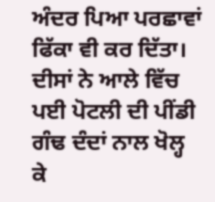ਅੰਦਰ ਪਿਆ ਪਰਛਾਵਾਂ ਫਿੱਕਾ ਵੀ ਕਰ ਦਿੱਤਾ। ਦੀਸਾਂ ਨੇ ਆਲੇ ਵਿੱਚ ਪਈ ਪੋਟਲੀ ਦੀ ਪੀਂਡੀ ਗੰਢ ਦੰਦਾਂ ਨਾਲ ਖੋਲ੍ਹ ਕੇ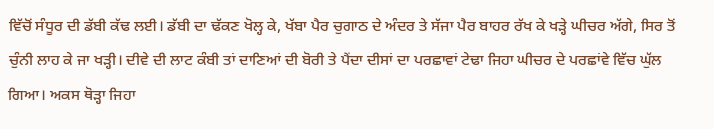ਵਿੱਚੋਂ ਸੰਧੂਰ ਦੀ ਡੱਬੀ ਕੱਢ ਲਈ। ਡੱਬੀ ਦਾ ਢੱਕਣ ਖੋਲ੍ਹ ਕੇ, ਖੱਬਾ ਪੈਰ ਚੁਗਾਠ ਦੇ ਅੰਦਰ ਤੇ ਸੱਜਾ ਪੈਰ ਬਾਹਰ ਰੱਖ ਕੇ ਖੜ੍ਹੇ ਘੀਚਰ ਅੱਗੇ, ਸਿਰ ਤੋਂ ਚੁੰਨੀ ਲਾਹ ਕੇ ਜਾ ਖੜ੍ਹੀ। ਦੀਵੇ ਦੀ ਲਾਟ ਕੰਬੀ ਤਾਂ ਦਾਣਿਆਂ ਦੀ ਬੋਰੀ ਤੇ ਪੈਂਦਾ ਦੀਸਾਂ ਦਾ ਪਰਛਾਵਾਂ ਟੇਢਾ ਜਿਹਾ ਘੀਚਰ ਦੇ ਪਰਛਾਂਵੇ ਵਿੱਚ ਘੁੱਲ ਗਿਆ। ਅਕਸ ਥੋੜ੍ਹਾ ਜਿਹਾ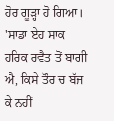ਹੋਰ ਗੂੜ੍ਹਾ ਹੋ ਗਿਆ।
'ਸਾਡਾ ਏਹ ਸਾਕ ਹਰਿਕ ਰਵੈਤ ਤੋਂ ਬਾਗੀ ਐ, ਕਿਸੇ ਤੌਰ ਚ ਬੱਜ ਕੇ ਨਹੀਂ